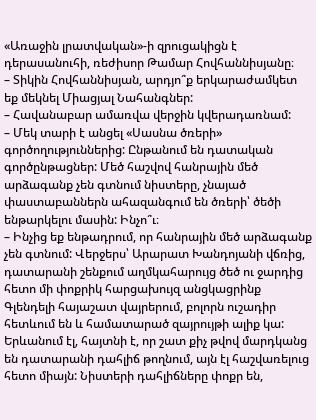«Առաջին լրատվական»-ի զրուցակիցն է դերասանուհի, ռեժիսոր Թամար Հովհաննիսյանը։
– Տիկին Հովհաննիսյան, արդյո՞ք երկարաժամկետ եք մեկնել Միացյալ Նահանգներ:
– Հավանաբար ամառվա վերջին կվերադառնամ:
– Մեկ տարի է անցել «Սասնա ծռերի» գործողություններից: Ընթանում են դատական գործընթացներ: Մեծ հաշվով հանրային մեծ արձագանք չեն գտնում նիստերը, չնայած փաստաբաններն ահազանգում են ծռերի՝ ծեծի ենթարկելու մասին: Ինչո՞ւ։
– Ինչից եք ենթադրում, որ հանրային մեծ արձագանք չեն գտնում: Վերջերս՝ Արարատ Խանդոյանի վճռից, դատարանի շենքում աղմկահարույց ծեծ ու ջարդից հետո մի փոքրիկ հարցախույզ անցկացրինք Գլենդելի հայաշատ վայրերում, բոլորն ուշադիր հետևում են և համատարած զայրույթի ալիք կա: Երևանում էլ, հայտնի է, որ շատ քիչ թվով մարդկանց են դատարանի դահլիճ թողնում, այն էլ հաշվառելուց հետո միայն: Նիստերի դահլիճները փոքր են,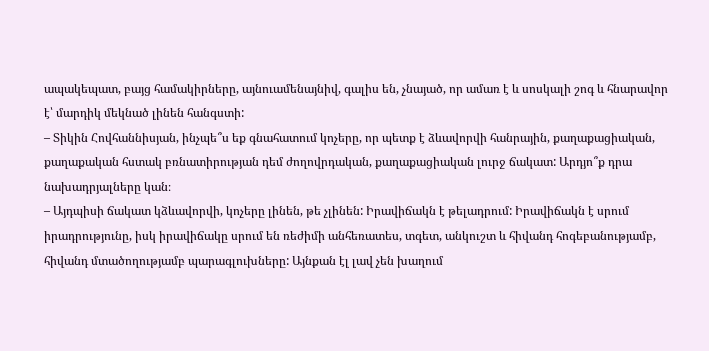ապակեպատ, բայց համակիրները, այնուամենայնիվ, գալիս են, չնայած, որ ամառ է և սոսկալի շոգ և հնարավոր է՝ մարդիկ մեկնած լինեն հանգստի:
– Տիկին Հովհաննիսյան, ինչպե՞ս եք գնահատում կոչերը, որ պետք է ձևավորվի հանրային, քաղաքացիական, քաղաքական հստակ բռնատիրության դեմ ժողովրդական, քաղաքացիական լուրջ ճակատ: Արդյո՞ք դրա նախադրյալները կան։
– Այդպիսի ճակատ կձևավորվի, կոչերը լինեն, թե չլինեն: Իրավիճակն է թելադրում: Իրավիճակն է սրում իրադրությունը, իսկ իրավիճակը սրում են ռեժիմի անհեռատես, տգետ, անկուշտ և հիվանդ հոգեբանությամբ, հիվանդ մտածողությամբ պարագլուխները: Այնքան էլ լավ չեն խաղում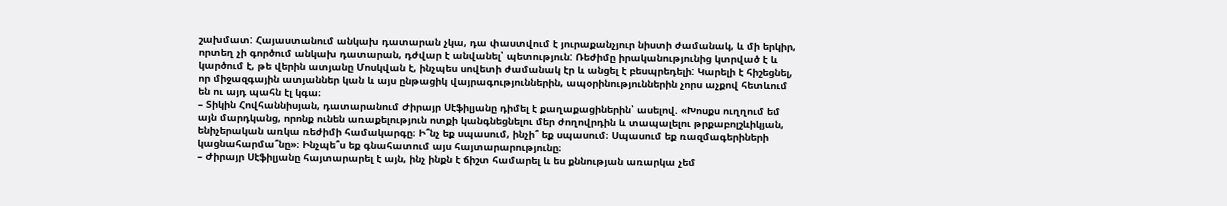շախմատ: Հայաստանում անկախ դատարան չկա, դա փաստվում է յուրաքանչյուր նիստի ժամանակ, և մի երկիր, որտեղ չի գործում անկախ դատարան, դժվար է անվանել՝ պետություն: Ռեժիմը իրականությունից կտրված է և կարծում է, թե վերին ատյանը Մոսկվան է, ինչպես սովետի ժամանակ էր և անցել է բեսպրեդելի: Կարելի է հիշեցնել, որ միջազգային ատյաններ կան և այս ընթացիկ վայրագություններին, ապօրինություններին չորս աչքով հետևում են ու այդ պահն էլ կգա։
– Տիկին Հովհաննիսյան, դատարանում Ժիրայր Սէֆիլյանը դիմել է քաղաքացիներին՝ ասելով. «Խոսքս ուղղում եմ այն մարդկանց, որոնք ունեն առաքելություն ոտքի կանգնեցնելու մեր ժողովրդին և տապալելու թրքաբոլշևիկյան, ենիչերական առկա ռեժիմի համակարգը։ Ի՞նչ եք սպասում, ինչի՞ եք սպասում։ Սպասում եք ռազմագերիների կացնահարմա՞նը»։ Ինչպե՞ս եք գնահատում այս հայտարարությունը։
– Ժիրայր Սէֆիլյանը հայտարարել է այն, ինչ ինքն է ճիշտ համարել և ես քննության առարկա չեմ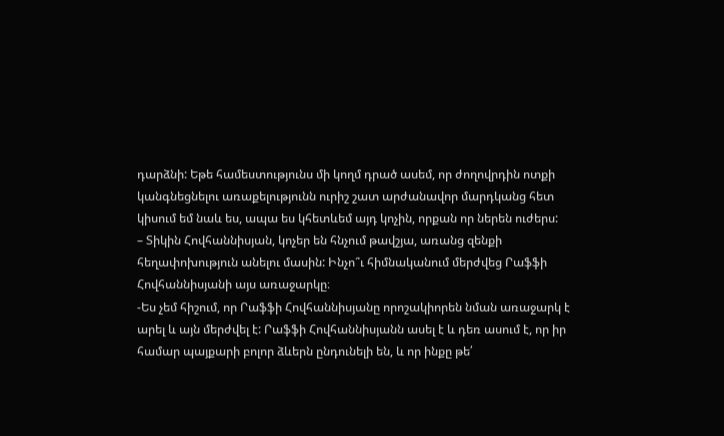դարձնի: Եթե համեստությունս մի կողմ դրած ասեմ, որ ժողովրդին ոտքի կանգնեցնելու առաքելությունն ուրիշ շատ արժանավոր մարդկանց հետ կիսում եմ նաև ես, ապա ես կհետևեմ այդ կոչին, որքան որ ներեն ուժերս:
– Տիկին Հովհաննիսյան, կոչեր են հնչում թավշյա, առանց զենքի հեղափոխություն անելու մասին: Ինչո՞ւ հիմնականում մերժվեց Րաֆֆի Հովհաննիսյանի այս առաջարկը։
-Ես չեմ հիշում, որ Րաֆֆի Հովհաննիսյանը որոշակիորեն նման առաջարկ է արել և այն մերժվել է: Րաֆֆի Հովհաննիսյանն ասել է և դեռ ասում է, որ իր համար պայքարի բոլոր ձևերն ընդունելի են, և որ ինքը թե՛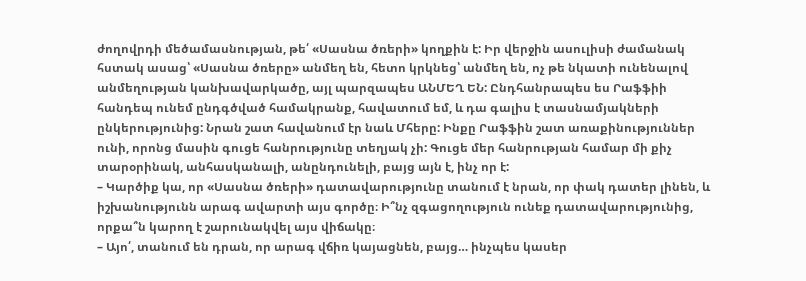ժողովրդի մեծամասնության, թե՛ «Սասնա ծռերի» կողքին է: Իր վերջին ասուլիսի ժամանակ հստակ ասաց՝ «Սասնա ծռերը» անմեղ են, հետո կրկնեց՝ անմեղ են, ոչ թե նկատի ունենալով անմեղության կանխավարկածը, այլ պարզապես ԱՆՄԵՂ ԵՆ: Ընդհանրապես ես Րաֆֆիի հանդեպ ունեմ ընդգծված համակրանք, հավատում եմ, և դա գալիս է տասնամյակների ընկերությունից: Նրան շատ հավանում էր նաև Մհերը: Ինքը Րաֆֆին շատ առաքինություններ ունի, որոնց մասին գուցե հանրությունը տեղյակ չի: Գուցե մեր հանրության համար մի քիչ տարօրինակ, անհասկանալի, անընդունելի, բայց այն է, ինչ որ է:
– Կարծիք կա, որ «Սասնա ծռերի» դատավարությունը տանում է նրան, որ փակ դատեր լինեն, և իշխանությունն արագ ավարտի այս գործը։ Ի՞նչ զգացողություն ունեք դատավարությունից, որքա՞ն կարող է շարունակվել այս վիճակը։
– Այո՛, տանում են դրան, որ արագ վճիռ կայացնեն, բայց… ինչպես կասեր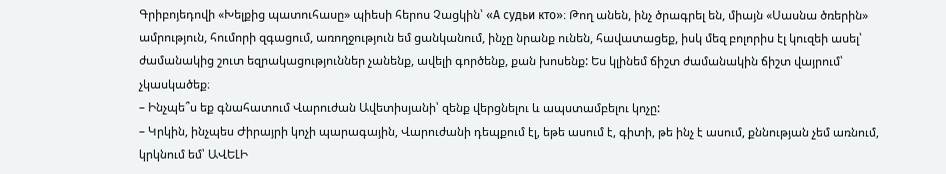Գրիբոյեդովի «Խելքից պատուհասը» պիեսի հերոս Չացկին՝ «А судьи кто»։ Թող անեն, ինչ ծրագրել են, միայն «Սասնա ծռերին» ամրություն, հումորի զգացում, առողջություն եմ ցանկանում, ինչը նրանք ունեն, հավատացեք, իսկ մեզ բոլորիս էլ կուզեի ասել՝ ժամանակից շուտ եզրակացություններ չանենք, ավելի գործենք, քան խոսենք: Ես կլինեմ ճիշտ ժամանակին ճիշտ վայրում՝ չկասկածեք։
– Ինչպե՞ս եք գնահատում Վարուժան Ավետիսյանի՝ զենք վերցնելու և ապստամբելու կոչը:
– Կրկին, ինչպես Ժիրայրի կոչի պարագային, Վարուժանի դեպքում էլ, եթե ասում է, գիտի, թե ինչ է ասում, քննության չեմ առնում, կրկնում եմ՝ ԱՎԵԼԻ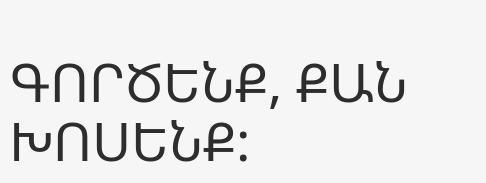ԳՈՐԾԵՆՔ, ՔԱՆ ԽՈՍԵՆՔ: